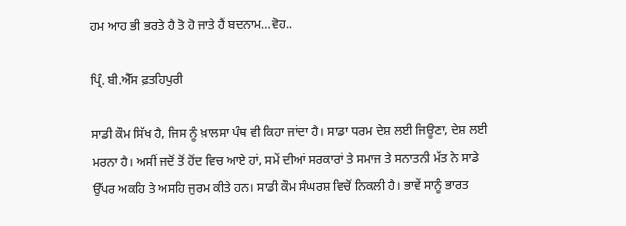ਹਮ ਆਹ ਭੀ ਭਰਤੇ ਹੈ ਤੋ ਹੋ ਜਾਤੇ ਹੈਂ ਬਦਨਾਮ…ਵੋਹ..

ਪ੍ਰਿੰ. ਬੀ.ਐੱਸ ਫ਼ਤਹਿਪੁਰੀ

ਸਾਡੀ ਕੌਮ ਸਿੱਖ ਹੈ, ਜਿਸ ਨੂੰ ਖ਼ਾਲਸਾ ਪੰਥ ਵੀ ਕਿਹਾ ਜਾਂਦਾ ਹੈ। ਸਾਡਾ ਧਰਮ ਦੇਸ਼ ਲਈ ਜਿਊਣਾ, ਦੇਸ਼ ਲਈ ਮਰਨਾ ਹੈ। ਅਸੀਂ ਜਦੋਂ ਤੋਂ ਹੋਂਦ ਵਿਚ ਆਏ ਹਾਂ, ਸਮੇਂ ਦੀਆਂ ਸਰਕਾਰਾਂ ਤੇ ਸਮਾਜ ਤੇ ਸਨਾਤਨੀ ਮੱਤ ਨੇ ਸਾਡੇ ਉੱਪਰ ਅਕਹਿ ਤੇ ਅਸਹਿ ਜੁਰਮ ਕੀਤੇ ਹਨ। ਸਾਡੀ ਕੌਮ ਸੰਘਰਸ਼ ਵਿਚੋਂ ਨਿਕਲੀ ਹੈ। ਭਾਵੇਂ ਸਾਨੂੰ ਭਾਰਤ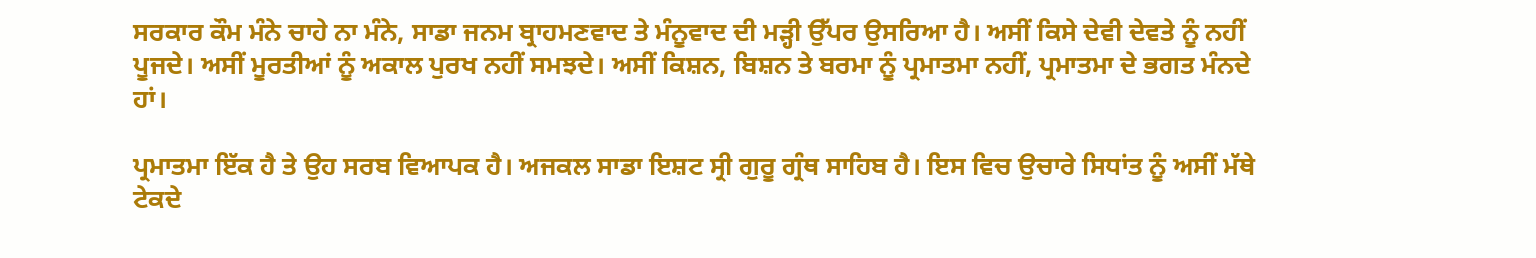ਸਰਕਾਰ ਕੌਮ ਮੰਨੇ ਚਾਹੇ ਨਾ ਮੰਨੇ, ਸਾਡਾ ਜਨਮ ਬ੍ਰਾਹਮਣਵਾਦ ਤੇ ਮੰਨੂਵਾਦ ਦੀ ਮੜ੍ਹੀ ਉੱਪਰ ਉਸਰਿਆ ਹੈ। ਅਸੀਂ ਕਿਸੇ ਦੇਵੀ ਦੇਵਤੇ ਨੂੰ ਨਹੀਂ ਪੂਜਦੇ। ਅਸੀਂ ਮੂਰਤੀਆਂ ਨੂੰ ਅਕਾਲ ਪੁਰਖ ਨਹੀਂ ਸਮਝਦੇ। ਅਸੀਂ ਕਿਸ਼ਨ, ਬਿਸ਼ਨ ਤੇ ਬਰਮਾ ਨੂੰ ਪ੍ਰਮਾਤਮਾ ਨਹੀਂ, ਪ੍ਰਮਾਤਮਾ ਦੇ ਭਗਤ ਮੰਨਦੇ ਹਾਂ।

ਪ੍ਰਮਾਤਮਾ ਇੱਕ ਹੈ ਤੇ ਉਹ ਸਰਬ ਵਿਆਪਕ ਹੈ। ਅਜਕਲ ਸਾਡਾ ਇਸ਼ਟ ਸ੍ਰੀ ਗੁਰੂ ਗ੍ਰੰਥ ਸਾਹਿਬ ਹੈ। ਇਸ ਵਿਚ ਉਚਾਰੇ ਸਿਧਾਂਤ ਨੂੰ ਅਸੀਂ ਮੱਥੇ ਟੇਕਦੇ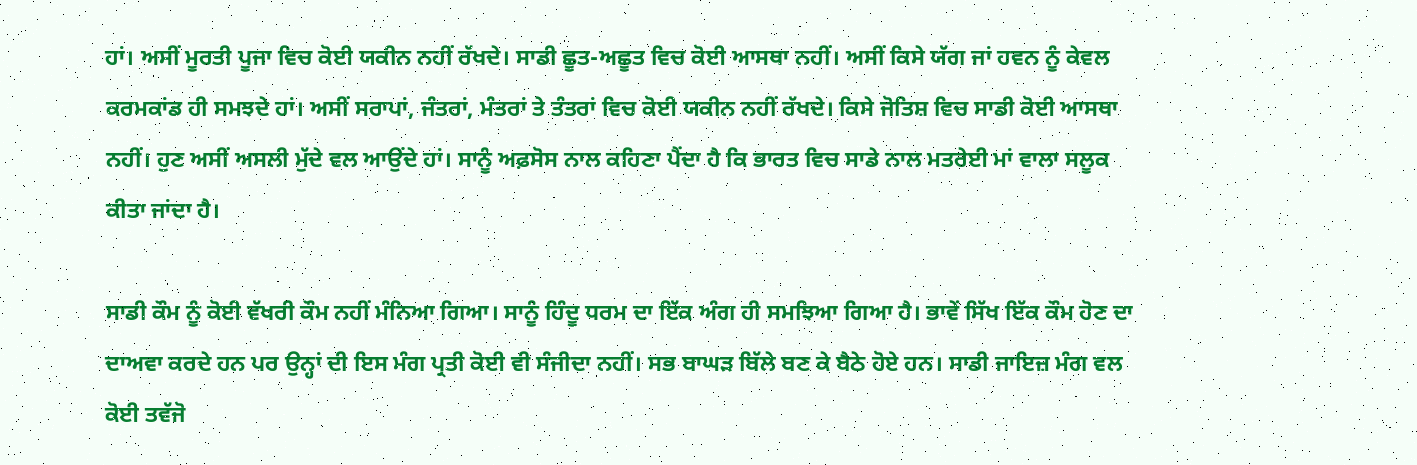ਹਾਂ। ਅਸੀਂ ਮੂਰਤੀ ਪੂਜਾ ਵਿਚ ਕੋਈ ਯਕੀਨ ਨਹੀਂ ਰੱਖਦੇ। ਸਾਡੀ ਛੂਤ-ਅਛੂਤ ਵਿਚ ਕੋਈ ਆਸਥਾ ਨਹੀਂ। ਅਸੀਂ ਕਿਸੇ ਯੱਗ ਜਾਂ ਹਵਨ ਨੂੰ ਕੇਵਲ ਕਰਮਕਾਂਡ ਹੀ ਸਮਝਦੇ ਹਾਂ। ਅਸੀਂ ਸਰਾਪਾਂ, ਜੰਤਰਾਂ, ਮੰਤਰਾਂ ਤੇ ਤੰਤਰਾਂ ਵਿਚ ਕੋਈ ਯਕੀਨ ਨਹੀਂ ਰੱਖਦੇ। ਕਿਸੇ ਜੋਤਿਸ਼ ਵਿਚ ਸਾਡੀ ਕੋਈ ਆਸਥਾ ਨਹੀਂ। ਹੁਣ ਅਸੀਂ ਅਸਲੀ ਮੁੱਦੇ ਵਲ ਆਉਂਦੇ ਹਾਂ। ਸਾਨੂੰ ਅਫ਼ਸੋਸ ਨਾਲ ਕਹਿਣਾ ਪੈਂਦਾ ਹੈ ਕਿ ਭਾਰਤ ਵਿਚ ਸਾਡੇ ਨਾਲ ਮਤਰੇਈ ਮਾਂ ਵਾਲਾ ਸਲੂਕ ਕੀਤਾ ਜਾਂਦਾ ਹੈ।

ਸਾਡੀ ਕੌਮ ਨੂੰ ਕੋਈ ਵੱਖਰੀ ਕੌਮ ਨਹੀਂ ਮੰਨਿਆ ਗਿਆ। ਸਾਨੂੰ ਹਿੰਦੂ ਧਰਮ ਦਾ ਇੱਕ ਅੰਗ ਹੀ ਸਮਝਿਆ ਗਿਆ ਹੈ। ਭਾਵੇਂ ਸਿੱਖ ਇੱਕ ਕੌਮ ਹੋਣ ਦਾ ਦਾਅਵਾ ਕਰਦੇ ਹਨ ਪਰ ਉਨ੍ਹਾਂ ਦੀ ਇਸ ਮੰਗ ਪ੍ਰਤੀ ਕੋਈ ਵੀ ਸੰਜੀਦਾ ਨਹੀਂ। ਸਭ ਬਾਘੜ ਬਿੱਲੇ ਬਣ ਕੇ ਬੈਠੇ ਹੋਏ ਹਨ। ਸਾਡੀ ਜਾਇਜ਼ ਮੰਗ ਵਲ ਕੋਈ ਤਵੱਜੋ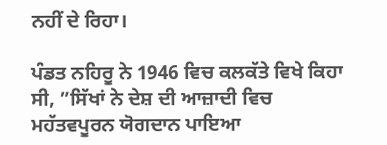ਨਹੀਂ ਦੇ ਰਿਹਾ।

ਪੰਡਤ ਨਹਿਰੂ ਨੇ 1946 ਵਿਚ ਕਲਕੱਤੇ ਵਿਖੇ ਕਿਹਾ ਸੀ, ”ਸਿੱਖਾਂ ਨੇ ਦੇਸ਼ ਦੀ ਆਜ਼ਾਦੀ ਵਿਚ ਮਹੱਤਵਪੂਰਨ ਯੋਗਦਾਨ ਪਾਇਆ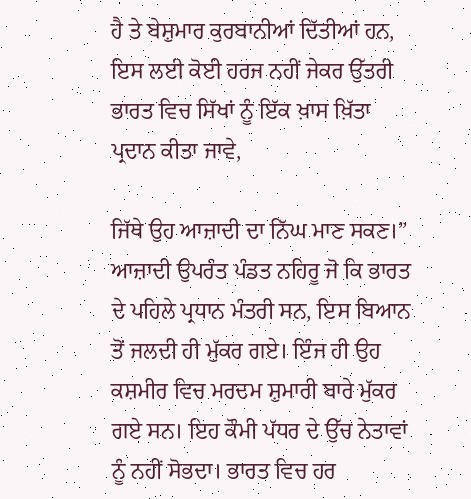ਹੈ ਤੇ ਬੇਸ਼ੁਮਾਰ ਕੁਰਬਾਨੀਆਂ ਦਿੱਤੀਆਂ ਹਨ, ਇਸ ਲਈ ਕੋਈ ਹਰਜ ਨਹੀਂ ਜੇਕਰ ਉੱਤਰੀ ਭਾਰਤ ਵਿਚ ਸਿੱਖਾਂ ਨੂੰ ਇੱਕ ਖ਼ਾਸ ਖ਼ਿੱਤਾ ਪ੍ਰਦਾਨ ਕੀਤਾ ਜਾਵੇ,

ਜਿੱਥੇ ਉਹ ਆਜ਼ਾਦੀ ਦਾ ਨਿੱਘ ਮਾਣ ਸਕਣ।” ਆਜ਼ਾਦੀ ਉਪਰੰਤ ਪੰਡਤ ਨਹਿਰੂ ਜੋ ਕਿ ਭਾਰਤ ਦੇ ਪਹਿਲੇ ਪ੍ਰਧਾਨ ਮੰਤਰੀ ਸਨ, ਇਸ ਬਿਆਨ ਤੋਂ ਜਲਦੀ ਹੀ ਮੁੱਕਰ ਗਏ। ਇੰਜ ਹੀ ਉਹ ਕਸ਼ਮੀਰ ਵਿਚ ਮਰਦਮ ਸ਼ੁਮਾਰੀ ਬਾਰੇ ਮੁੱਕਰ ਗਏ ਸਨ। ਇਹ ਕੌਮੀ ਪੱਧਰ ਦੇ ਉੱਚ ਨੇਤਾਵਾਂ ਨੂੰ ਨਹੀਂ ਸੋਭਦਾ। ਭਾਰਤ ਵਿਚ ਹਰ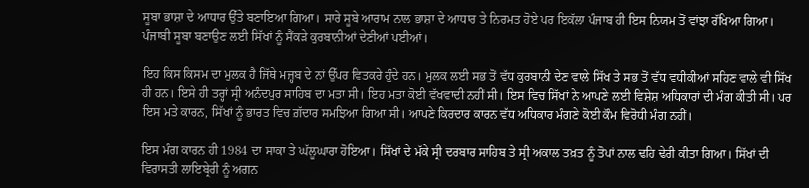ਸੂਬਾ ਭਾਸ਼ਾ ਦੇ ਆਧਾਰ ਉੱਤੇ ਬਣਾਇਆ ਗਿਆ। ਸਾਰੇ ਸੂਬੇ ਆਰਾਮ ਨਾਲ ਭਾਸ਼ਾ ਦੇ ਆਧਾਰ ਤੇ ਨਿਰਮਤ ਹੋਏ ਪਰ ਇਕੱਲਾ ਪੰਜਾਬ ਹੀ ਇਸ ਨਿਯਮ ਤੋਂ ਵਾਂਝਾ ਰੱਖਿਆ ਗਿਆ। ਪੰਜਾਬੀ ਸੂਬਾ ਬਣਾਉਣ ਲਈ ਸਿੱਖਾਂ ਨੂੰ ਸੈਂਕੜੇ ਕੁਰਬਾਨੀਆਂ ਦੇਣੀਆਂ ਪਈਆਂ।

ਇਹ ਕਿਸ ਕਿਸਮ ਦਾ ਮੁਲਕ ਹੈ ਜਿੱਥੇ ਮਜ਼੍ਹਬ ਦੇ ਨਾਂ ਉੱਪਰ ਵਿਤਕਰੇ ਹੁੰਦੇ ਹਨ। ਮੁਲਕ ਲਈ ਸਭ ਤੋਂ ਵੱਧ ਕੁਰਬਾਨੀ ਦੇਣ ਵਾਲੇ ਸਿੱਖ ਤੇ ਸਭ ਤੋਂ ਵੱਧ ਵਧੀਕੀਆਂ ਸਹਿਣ ਵਾਲੇ ਵੀ ਸਿੱਖ ਹੀ ਹਨ। ਇਸੇ ਹੀ ਤਰ੍ਹਾਂ ਸ੍ਰੀ ਅਨੰਦਪੁਰ ਸਾਹਿਬ ਦਾ ਮਤਾ ਸੀ। ਇਹ ਮਤਾ ਕੋਈ ਵੱਖਵਾਦੀ ਨਹੀਂ ਸੀ। ਇਸ ਵਿਚ ਸਿੱਖਾਂ ਨੇ ਆਪਣੇ ਲਈ ਵਿਸ਼ੇਸ਼ ਅਧਿਕਾਰਾਂ ਦੀ ਮੰਗ ਕੀਤੀ ਸੀ। ਪਰ ਇਸ ਮਤੇ ਕਾਰਨ, ਸਿੱਖਾਂ ਨੂੰ ਭਾਰਤ ਵਿਚ ਗ਼ੱਦਾਰ ਸਮਝਿਆ ਗਿਆ ਸੀ। ਆਪਣੇ ਕਿਰਦਾਰ ਕਾਰਨ ਵੱਧ ਅਧਿਕਾਰ ਮੰਗਣੇ ਕੋਈ ਕੌਮ ਵਿਰੋਧੀ ਮੰਗ ਨਹੀਂ।

ਇਸ ਮੰਗ ਕਾਰਨ ਹੀ 1984 ਦਾ ਸਾਕਾ ਤੇ ਘੱਲੂਘਾਰਾ ਹੋਇਆ। ਸਿੱਖਾਂ ਦੇ ਮੱਕੇ ਸ੍ਰੀ ਦਰਬਾਰ ਸਾਹਿਬ ਤੇ ਸ੍ਰੀ ਅਕਾਲ ਤਖ਼ਤ ਨੂੰ ਤੋਪਾਂ ਨਾਲ ਢਹਿ ਢੇਰੀ ਕੀਤਾ ਗਿਆ। ਸਿੱਖਾਂ ਦੀ ਵਿਰਾਸਤੀ ਲਾਇਬ੍ਰੇਰੀ ਨੂੰ ਅਗਨ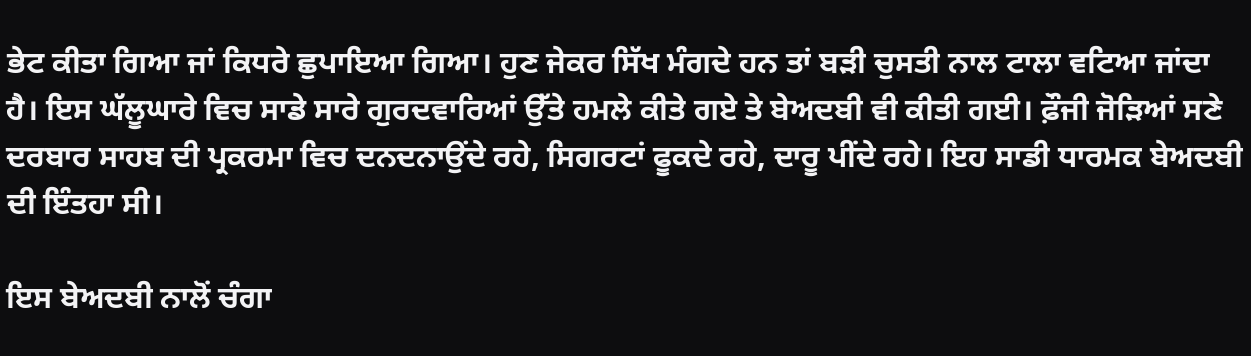ਭੇਟ ਕੀਤਾ ਗਿਆ ਜਾਂ ਕਿਧਰੇ ਛੁਪਾਇਆ ਗਿਆ। ਹੁਣ ਜੇਕਰ ਸਿੱਖ ਮੰਗਦੇ ਹਨ ਤਾਂ ਬੜੀ ਚੁਸਤੀ ਨਾਲ ਟਾਲਾ ਵਟਿਆ ਜਾਂਦਾ ਹੈ। ਇਸ ਘੱਲੂਘਾਰੇ ਵਿਚ ਸਾਡੇ ਸਾਰੇ ਗੁਰਦਵਾਰਿਆਂ ਉੱਤੇ ਹਮਲੇ ਕੀਤੇ ਗਏ ਤੇ ਬੇਅਦਬੀ ਵੀ ਕੀਤੀ ਗਈ। ਫ਼ੌਜੀ ਜੋੜਿਆਂ ਸਣੇ ਦਰਬਾਰ ਸਾਹਬ ਦੀ ਪ੍ਰਕਰਮਾ ਵਿਚ ਦਨਦਨਾਉਂਦੇ ਰਹੇ, ਸਿਗਰਟਾਂ ਫੂਕਦੇ ਰਹੇ, ਦਾਰੂ ਪੀਂਦੇ ਰਹੇ। ਇਹ ਸਾਡੀ ਧਾਰਮਕ ਬੇਅਦਬੀ ਦੀ ਇੰਤਹਾ ਸੀ।

ਇਸ ਬੇਅਦਬੀ ਨਾਲੋਂ ਚੰਗਾ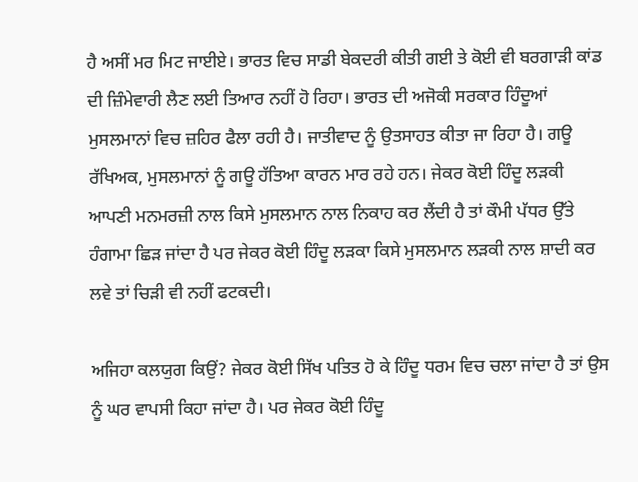ਹੈ ਅਸੀਂ ਮਰ ਮਿਟ ਜਾਈਏ। ਭਾਰਤ ਵਿਚ ਸਾਡੀ ਬੇਕਦਰੀ ਕੀਤੀ ਗਈ ਤੇ ਕੋਈ ਵੀ ਬਰਗਾੜੀ ਕਾਂਡ ਦੀ ਜ਼ਿੰਮੇਵਾਰੀ ਲੈਣ ਲਈ ਤਿਆਰ ਨਹੀਂ ਹੋ ਰਿਹਾ। ਭਾਰਤ ਦੀ ਅਜੋਕੀ ਸਰਕਾਰ ਹਿੰਦੂਆਂ ਮੁਸਲਮਾਨਾਂ ਵਿਚ ਜ਼ਹਿਰ ਫੈਲਾ ਰਹੀ ਹੈ। ਜਾਤੀਵਾਦ ਨੂੰ ਉਤਸਾਹਤ ਕੀਤਾ ਜਾ ਰਿਹਾ ਹੈ। ਗਊ ਰੱਖਿਅਕ, ਮੁਸਲਮਾਨਾਂ ਨੂੰ ਗਊ ਹੱਤਿਆ ਕਾਰਨ ਮਾਰ ਰਹੇ ਹਨ। ਜੇਕਰ ਕੋਈ ਹਿੰਦੂ ਲੜਕੀ ਆਪਣੀ ਮਨਮਰਜ਼ੀ ਨਾਲ ਕਿਸੇ ਮੁਸਲਮਾਨ ਨਾਲ ਨਿਕਾਹ ਕਰ ਲੈਂਦੀ ਹੈ ਤਾਂ ਕੌਮੀ ਪੱਧਰ ਉੱਤੇ ਹੰਗਾਮਾ ਛਿੜ ਜਾਂਦਾ ਹੈ ਪਰ ਜੇਕਰ ਕੋਈ ਹਿੰਦੂ ਲੜਕਾ ਕਿਸੇ ਮੁਸਲਮਾਨ ਲੜਕੀ ਨਾਲ ਸ਼ਾਦੀ ਕਰ ਲਵੇ ਤਾਂ ਚਿੜੀ ਵੀ ਨਹੀਂ ਫਟਕਦੀ।

ਅਜਿਹਾ ਕਲਯੁਗ ਕਿਉਂ? ਜੇਕਰ ਕੋਈ ਸਿੱਖ ਪਤਿਤ ਹੋ ਕੇ ਹਿੰਦੂ ਧਰਮ ਵਿਚ ਚਲਾ ਜਾਂਦਾ ਹੈ ਤਾਂ ਉਸ ਨੂੰ ਘਰ ਵਾਪਸੀ ਕਿਹਾ ਜਾਂਦਾ ਹੈ। ਪਰ ਜੇਕਰ ਕੋਈ ਹਿੰਦੂ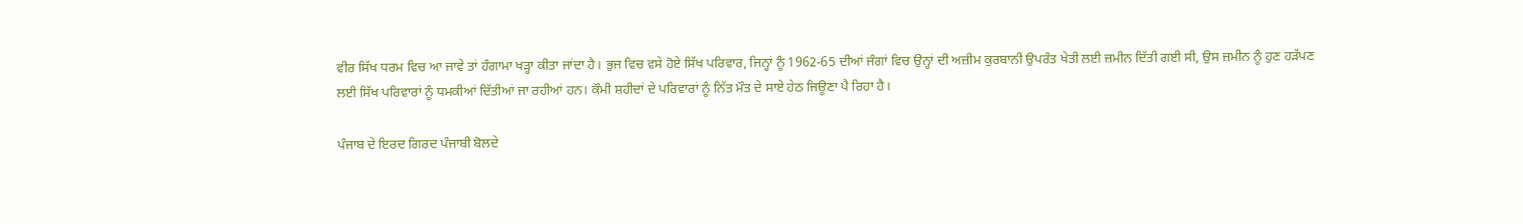ਵੀਰ ਸਿੱਖ ਧਰਮ ਵਿਚ ਆ ਜਾਵੇ ਤਾਂ ਹੰਗਾਮਾ ਖੜ੍ਹਾ ਕੀਤਾ ਜਾਂਦਾ ਹੈ। ਭੁਜ ਵਿਚ ਵਸੇ ਹੋਏ ਸਿੱਖ ਪਰਿਵਾਰ, ਜਿਨ੍ਹਾਂ ਨੂੰ 1962-65 ਦੀਆਂ ਜੰਗਾਂ ਵਿਚ ਉਨ੍ਹਾਂ ਦੀ ਅਜ਼ੀਮ ਕੁਰਬਾਨੀ ਉਪਰੰਤ ਖੇਤੀ ਲਈ ਜ਼ਮੀਨ ਦਿੱਤੀ ਗਈ ਸੀ, ਉਸ ਜ਼ਮੀਨ ਨੂੰ ਹੁਣ ਹੜੱਪਣ ਲਈ ਸਿੱਖ ਪਰਿਵਾਰਾਂ ਨੂੰ ਧਮਕੀਆਂ ਦਿੱਤੀਆਂ ਜਾ ਰਹੀਆਂ ਹਨ। ਕੌਮੀ ਸ਼ਹੀਦਾਂ ਦੇ ਪਰਿਵਾਰਾਂ ਨੂੰ ਨਿੱਤ ਮੌਤ ਦੇ ਸਾਏ ਹੇਠ ਜਿਊਣਾ ਪੈ ਰਿਹਾ ਹੈ।

ਪੰਜਾਬ ਦੇ ਇਰਦ ਗਿਰਦ ਪੰਜਾਬੀ ਬੋਲਦੇ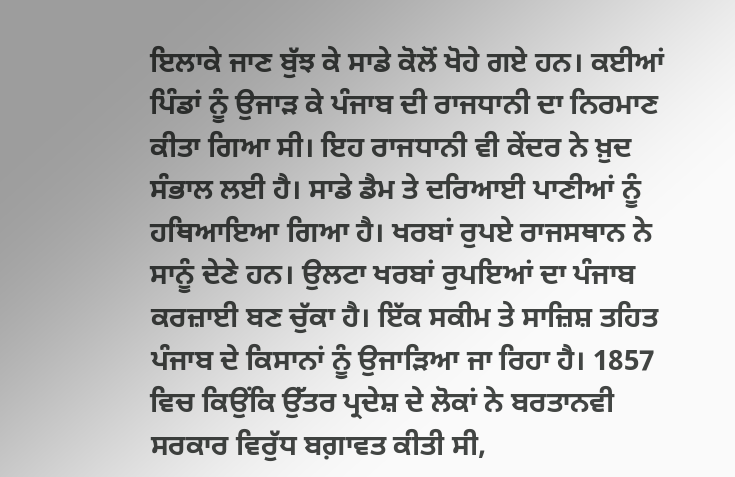ਇਲਾਕੇ ਜਾਣ ਬੁੱਝ ਕੇ ਸਾਡੇ ਕੋਲੋਂ ਖੋਹੇ ਗਏ ਹਨ। ਕਈਆਂ ਪਿੰਡਾਂ ਨੂੰ ਉਜਾੜ ਕੇ ਪੰਜਾਬ ਦੀ ਰਾਜਧਾਨੀ ਦਾ ਨਿਰਮਾਣ ਕੀਤਾ ਗਿਆ ਸੀ। ਇਹ ਰਾਜਧਾਨੀ ਵੀ ਕੇਂਦਰ ਨੇ ਖ਼ੁਦ ਸੰਭਾਲ ਲਈ ਹੈ। ਸਾਡੇ ਡੈਮ ਤੇ ਦਰਿਆਈ ਪਾਣੀਆਂ ਨੂੰ ਹਥਿਆਇਆ ਗਿਆ ਹੈ। ਖਰਬਾਂ ਰੁਪਏ ਰਾਜਸਥਾਨ ਨੇ ਸਾਨੂੰ ਦੇਣੇ ਹਨ। ਉਲਟਾ ਖਰਬਾਂ ਰੁਪਇਆਂ ਦਾ ਪੰਜਾਬ ਕਰਜ਼ਾਈ ਬਣ ਚੁੱਕਾ ਹੈ। ਇੱਕ ਸਕੀਮ ਤੇ ਸਾਜ਼ਿਸ਼ ਤਹਿਤ ਪੰਜਾਬ ਦੇ ਕਿਸਾਨਾਂ ਨੂੰ ਉਜਾੜਿਆ ਜਾ ਰਿਹਾ ਹੈ। 1857 ਵਿਚ ਕਿਉਂਕਿ ਉੱਤਰ ਪ੍ਰਦੇਸ਼ ਦੇ ਲੋਕਾਂ ਨੇ ਬਰਤਾਨਵੀ ਸਰਕਾਰ ਵਿਰੁੱਧ ਬਗ਼ਾਵਤ ਕੀਤੀ ਸੀ,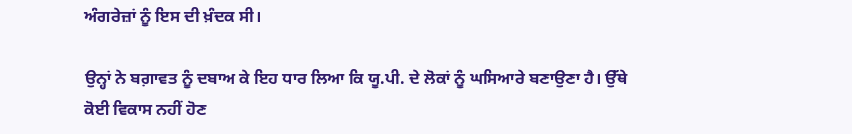ਅੰਗਰੇਜ਼ਾਂ ਨੂੰ ਇਸ ਦੀ ਖ਼ੰਦਕ ਸੀ।

ਉਨ੍ਹਾਂ ਨੇ ਬਗ਼ਾਵਤ ਨੂੰ ਦਬਾਅ ਕੇ ਇਹ ਧਾਰ ਲਿਆ ਕਿ ਯੂ.ਪੀ. ਦੇ ਲੋਕਾਂ ਨੂੰ ਘਸਿਆਰੇ ਬਣਾਉਣਾ ਹੈ। ਉੱਥੇ ਕੋਈ ਵਿਕਾਸ ਨਹੀਂ ਹੋਣ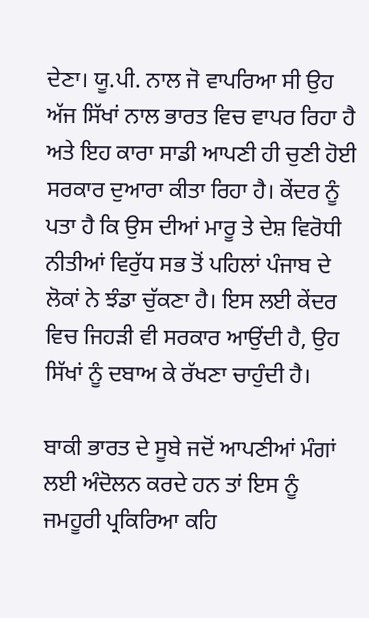ਦੇਣਾ। ਯੂ.ਪੀ. ਨਾਲ ਜੋ ਵਾਪਰਿਆ ਸੀ ਉਹ ਅੱਜ ਸਿੱਖਾਂ ਨਾਲ ਭਾਰਤ ਵਿਚ ਵਾਪਰ ਰਿਹਾ ਹੈ ਅਤੇ ਇਹ ਕਾਰਾ ਸਾਡੀ ਆਪਣੀ ਹੀ ਚੁਣੀ ਹੋਈ ਸਰਕਾਰ ਦੁਆਰਾ ਕੀਤਾ ਰਿਹਾ ਹੈ। ਕੇਂਦਰ ਨੂੰ ਪਤਾ ਹੈ ਕਿ ਉਸ ਦੀਆਂ ਮਾਰੂ ਤੇ ਦੇਸ਼ ਵਿਰੋਧੀ ਨੀਤੀਆਂ ਵਿਰੁੱਧ ਸਭ ਤੋਂ ਪਹਿਲਾਂ ਪੰਜਾਬ ਦੇ ਲੋਕਾਂ ਨੇ ਝੰਡਾ ਚੁੱਕਣਾ ਹੈ। ਇਸ ਲਈ ਕੇਂਦਰ ਵਿਚ ਜਿਹੜੀ ਵੀ ਸਰਕਾਰ ਆਉਂਦੀ ਹੈ, ਉਹ ਸਿੱਖਾਂ ਨੂੰ ਦਬਾਅ ਕੇ ਰੱਖਣਾ ਚਾਹੁੰਦੀ ਹੈ।

ਬਾਕੀ ਭਾਰਤ ਦੇ ਸੂਬੇ ਜਦੋਂ ਆਪਣੀਆਂ ਮੰਗਾਂ ਲਈ ਅੰਦੋਲਨ ਕਰਦੇ ਹਨ ਤਾਂ ਇਸ ਨੂੰ ਜਮਹੂਰੀ ਪ੍ਰਕਿਰਿਆ ਕਹਿ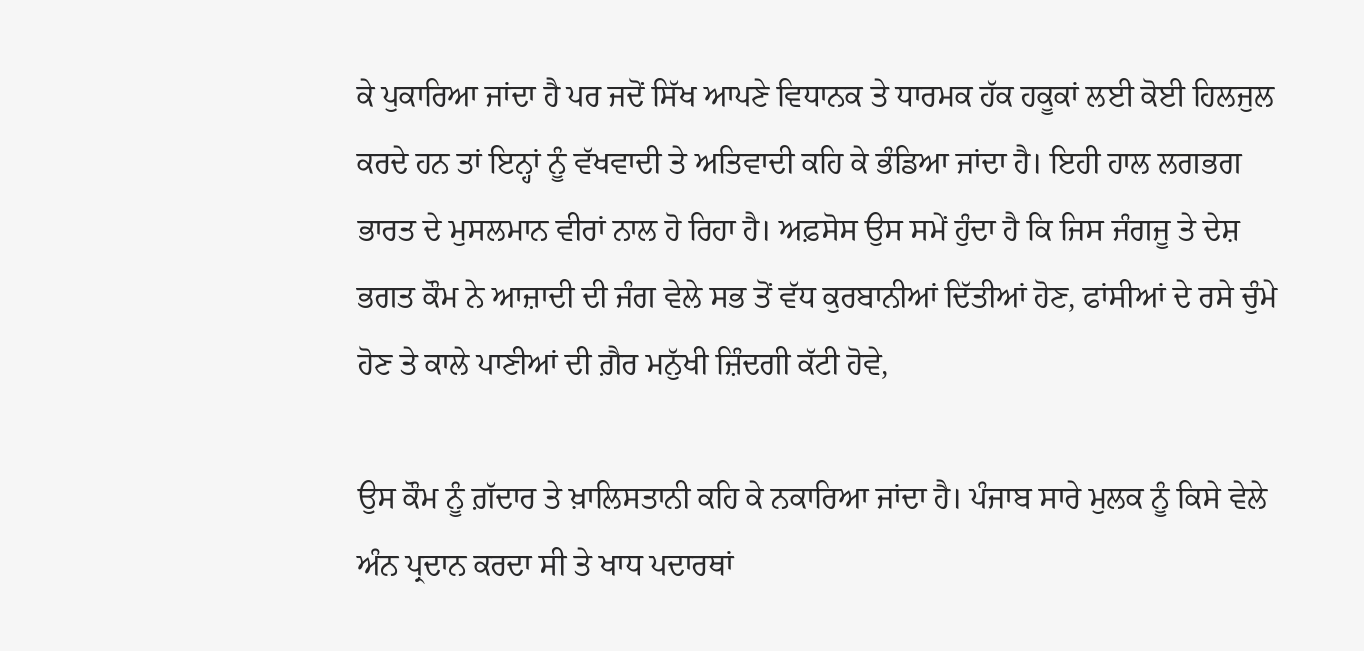ਕੇ ਪੁਕਾਰਿਆ ਜਾਂਦਾ ਹੈ ਪਰ ਜਦੋਂ ਸਿੱਖ ਆਪਣੇ ਵਿਧਾਨਕ ਤੇ ਧਾਰਮਕ ਹੱਕ ਹਕੂਕਾਂ ਲਈ ਕੋਈ ਹਿਲਜੁਲ ਕਰਦੇ ਹਨ ਤਾਂ ਇਨ੍ਹਾਂ ਨੂੰ ਵੱਖਵਾਦੀ ਤੇ ਅਤਿਵਾਦੀ ਕਹਿ ਕੇ ਭੰਡਿਆ ਜਾਂਦਾ ਹੈ। ਇਹੀ ਹਾਲ ਲਗਭਗ ਭਾਰਤ ਦੇ ਮੁਸਲਮਾਨ ਵੀਰਾਂ ਨਾਲ ਹੋ ਰਿਹਾ ਹੈ। ਅਫ਼ਸੋਸ ਉਸ ਸਮੇਂ ਹੁੰਦਾ ਹੈ ਕਿ ਜਿਸ ਜੰਗਜੂ ਤੇ ਦੇਸ਼ ਭਗਤ ਕੌਮ ਨੇ ਆਜ਼ਾਦੀ ਦੀ ਜੰਗ ਵੇਲੇ ਸਭ ਤੋਂ ਵੱਧ ਕੁਰਬਾਨੀਆਂ ਦਿੱਤੀਆਂ ਹੋਣ, ਫਾਂਸੀਆਂ ਦੇ ਰਸੇ ਚੁੰਮੇ ਹੋਣ ਤੇ ਕਾਲੇ ਪਾਣੀਆਂ ਦੀ ਗ਼ੈਰ ਮਨੁੱਖੀ ਜ਼ਿੰਦਗੀ ਕੱਟੀ ਹੋਵੇ,

ਉਸ ਕੌਮ ਨੂੰ ਗ਼ੱਦਾਰ ਤੇ ਖ਼ਾਲਿਸਤਾਨੀ ਕਹਿ ਕੇ ਨਕਾਰਿਆ ਜਾਂਦਾ ਹੈ। ਪੰਜਾਬ ਸਾਰੇ ਮੁਲਕ ਨੂੰ ਕਿਸੇ ਵੇਲੇ ਅੰਨ ਪ੍ਰਦਾਨ ਕਰਦਾ ਸੀ ਤੇ ਖਾਧ ਪਦਾਰਥਾਂ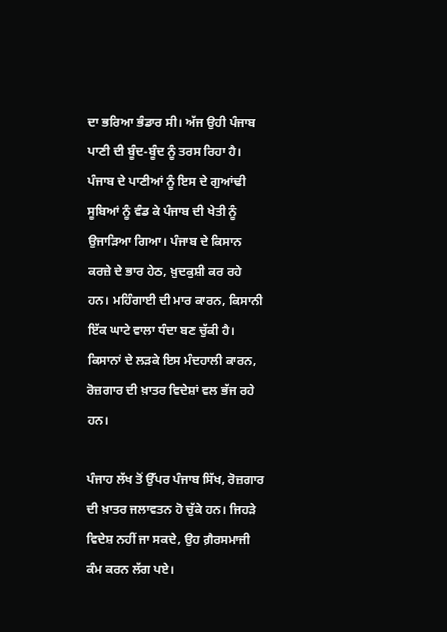ਦਾ ਭਰਿਆ ਭੰਡਾਰ ਸੀ। ਅੱਜ ਉਹੀ ਪੰਜਾਬ ਪਾਣੀ ਦੀ ਬੂੰਦ-ਬੂੰਦ ਨੂੰ ਤਰਸ ਰਿਹਾ ਹੈ। ਪੰਜਾਬ ਦੇ ਪਾਣੀਆਂ ਨੂੰ ਇਸ ਦੇ ਗੁਆਂਢੀ ਸੂਬਿਆਂ ਨੂੰ ਵੰਡ ਕੇ ਪੰਜਾਬ ਦੀ ਖੇਤੀ ਨੂੰ ਉਜਾੜਿਆ ਗਿਆ। ਪੰਜਾਬ ਦੇ ਕਿਸਾਨ ਕਰਜ਼ੇ ਦੇ ਭਾਰ ਹੇਠ, ਖ਼ੁਦਕੁਸ਼ੀ ਕਰ ਰਹੇ ਹਨ। ਮਹਿੰਗਾਈ ਦੀ ਮਾਰ ਕਾਰਨ, ਕਿਸਾਨੀ ਇੱਕ ਘਾਟੇ ਵਾਲਾ ਧੰਦਾ ਬਣ ਚੁੱਕੀ ਹੈ। ਕਿਸਾਨਾਂ ਦੇ ਲੜਕੇ ਇਸ ਮੰਦਹਾਲੀ ਕਾਰਨ, ਰੋਜ਼ਗਾਰ ਦੀ ਖ਼ਾਤਰ ਵਿਦੇਸ਼ਾਂ ਵਲ ਭੱਜ ਰਹੇ ਹਨ।

ਪੰਜਾਹ ਲੱਖ ਤੋਂ ਉੱਪਰ ਪੰਜਾਬ ਸਿੱਖ, ਰੋਜ਼ਗਾਰ ਦੀ ਖ਼ਾਤਰ ਜਲਾਵਤਨ ਹੋ ਚੁੱਕੇ ਹਨ। ਜਿਹੜੇ ਵਿਦੇਸ਼ ਨਹੀਂ ਜਾ ਸਕਦੇ, ਉਹ ਗ਼ੈਰਸਮਾਜੀ ਕੰਮ ਕਰਨ ਲੱਗ ਪਏ।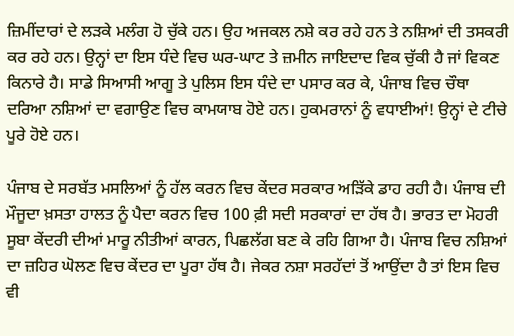ਜ਼ਿਮੀਂਦਾਰਾਂ ਦੇ ਲੜਕੇ ਮਲੰਗ ਹੋ ਚੁੱਕੇ ਹਨ। ਉਹ ਅਜਕਲ ਨਸ਼ੇ ਕਰ ਰਹੇ ਹਨ ਤੇ ਨਸ਼ਿਆਂ ਦੀ ਤਸਕਰੀ ਕਰ ਰਹੇ ਹਨ। ਉਨ੍ਹਾਂ ਦਾ ਇਸ ਧੰਦੇ ਵਿਚ ਘਰ-ਘਾਟ ਤੇ ਜ਼ਮੀਨ ਜਾਇਦਾਦ ਵਿਕ ਚੁੱਕੀ ਹੈ ਜਾਂ ਵਿਕਣ ਕਿਨਾਰੇ ਹੈ। ਸਾਡੇ ਸਿਆਸੀ ਆਗੂ ਤੇ ਪੁਲਿਸ ਇਸ ਧੰਦੇ ਦਾ ਪਸਾਰ ਕਰ ਕੇ, ਪੰਜਾਬ ਵਿਚ ਚੌਥਾ ਦਰਿਆ ਨਸ਼ਿਆਂ ਦਾ ਵਗਾਉਣ ਵਿਚ ਕਾਮਯਾਬ ਹੋਏ ਹਨ। ਹੁਕਮਰਾਨਾਂ ਨੂੰ ਵਧਾਈਆਂ! ਉਨ੍ਹਾਂ ਦੇ ਟੀਚੇ ਪੂਰੇ ਹੋਏ ਹਨ।

ਪੰਜਾਬ ਦੇ ਸਰਬੱਤ ਮਸਲਿਆਂ ਨੂੰ ਹੱਲ ਕਰਨ ਵਿਚ ਕੇਂਦਰ ਸਰਕਾਰ ਅੜਿੱਕੇ ਡਾਹ ਰਹੀ ਹੈ। ਪੰਜਾਬ ਦੀ ਮੌਜੂਦਾ ਖ਼ਸਤਾ ਹਾਲਤ ਨੂੰ ਪੈਦਾ ਕਰਨ ਵਿਚ 100 ਫ਼ੀ ਸਦੀ ਸਰਕਾਰਾਂ ਦਾ ਹੱਥ ਹੈ। ਭਾਰਤ ਦਾ ਮੋਹਰੀ ਸੂਬਾ ਕੇਂਦਰੀ ਦੀਆਂ ਮਾਰੂ ਨੀਤੀਆਂ ਕਾਰਨ, ਪਿਛਲੱਗ ਬਣ ਕੇ ਰਹਿ ਗਿਆ ਹੈ। ਪੰਜਾਬ ਵਿਚ ਨਸ਼ਿਆਂ ਦਾ ਜ਼ਹਿਰ ਘੋਲਣ ਵਿਚ ਕੇਂਦਰ ਦਾ ਪੂਰਾ ਹੱਥ ਹੈ। ਜੇਕਰ ਨਸ਼ਾ ਸਰਹੱਦਾਂ ਤੋਂ ਆਉਂਦਾ ਹੈ ਤਾਂ ਇਸ ਵਿਚ ਵੀ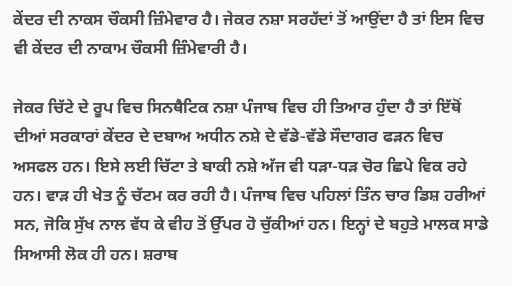ਕੇਂਦਰ ਦੀ ਨਾਕਸ ਚੌਕਸੀ ਜ਼ਿੰਮੇਵਾਰ ਹੈ। ਜੇਕਰ ਨਸ਼ਾ ਸਰਹੱਦਾਂ ਤੋਂ ਆਉਂਦਾ ਹੈ ਤਾਂ ਇਸ ਵਿਚ ਵੀ ਕੇਂਦਰ ਦੀ ਨਾਕਾਮ ਚੌਕਸੀ ਜ਼ਿੰਮੇਵਾਰੀ ਹੈ।

ਜੇਕਰ ਚਿੱਟੇ ਦੇ ਰੂਪ ਵਿਚ ਸਿਨਥੈਟਿਕ ਨਸ਼ਾ ਪੰਜਾਬ ਵਿਚ ਹੀ ਤਿਆਰ ਹੁੰਦਾ ਹੈ ਤਾਂ ਇੱਥੋਂ ਦੀਆਂ ਸਰਕਾਰਾਂ ਕੇਂਦਰ ਦੇ ਦਬਾਅ ਅਧੀਨ ਨਸ਼ੇ ਦੇ ਵੱਡੇ-ਵੱਡੇ ਸੌਦਾਗਰ ਫੜਨ ਵਿਚ ਅਸਫਲ ਹਨ। ਇਸੇ ਲਈ ਚਿੱਟਾ ਤੇ ਬਾਕੀ ਨਸ਼ੇ ਅੱਜ ਵੀ ਧੜਾ-ਧੜ ਚੋਰ ਛਿਪੇ ਵਿਕ ਰਹੇ ਹਨ। ਵਾੜ ਹੀ ਖੇਤ ਨੂੰ ਚੱਟਮ ਕਰ ਰਹੀ ਹੈ। ਪੰਜਾਬ ਵਿਚ ਪਹਿਲਾਂ ਤਿੰਨ ਚਾਰ ਡਿਸ਼ ਹਰੀਆਂ ਸਨ, ਜੋਕਿ ਸੁੱਖ ਨਾਲ ਵੱਧ ਕੇ ਵੀਹ ਤੋਂ ਉੱਪਰ ਹੋ ਚੁੱਕੀਆਂ ਹਨ। ਇਨ੍ਹਾਂ ਦੇ ਬਹੁਤੇ ਮਾਲਕ ਸਾਡੇ ਸਿਆਸੀ ਲੋਕ ਹੀ ਹਨ। ਸ਼ਰਾਬ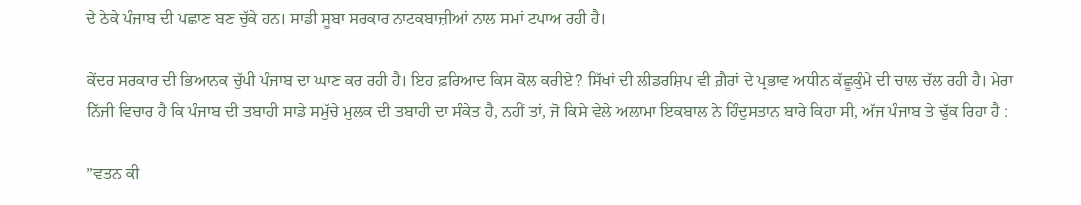ਦੇ ਠੇਕੇ ਪੰਜਾਬ ਦੀ ਪਛਾਣ ਬਣ ਚੁੱਕੇ ਹਨ। ਸਾਡੀ ਸੂਬਾ ਸਰਕਾਰ ਨਾਟਕਬਾਜ਼ੀਆਂ ਨਾਲ ਸਮਾਂ ਟਪਾਅ ਰਹੀ ਹੈ।

ਕੇਂਦਰ ਸਰਕਾਰ ਦੀ ਭਿਆਨਕ ਚੁੱਪੀ ਪੰਜਾਬ ਦਾ ਘਾਣ ਕਰ ਰਹੀ ਹੈ। ਇਹ ਫ਼ਰਿਆਦ ਕਿਸ ਕੋਲ ਕਰੀਏ? ਸਿੱਖਾਂ ਦੀ ਲੀਡਰਸ਼ਿਪ ਵੀ ਗ਼ੈਰਾਂ ਦੇ ਪ੍ਰਭਾਵ ਅਧੀਨ ਕੱਛੂਕੁੰਮੇ ਦੀ ਚਾਲ ਚੱਲ ਰਹੀ ਹੈ। ਮੇਰਾ ਨਿੱਜੀ ਵਿਚਾਰ ਹੈ ਕਿ ਪੰਜਾਬ ਦੀ ਤਬਾਹੀ ਸਾਡੇ ਸਮੁੱਚੇ ਮੁਲਕ ਦੀ ਤਬਾਹੀ ਦਾ ਸੰਕੇਤ ਹੈ, ਨਹੀਂ ਤਾਂ, ਜੋ ਕਿਸੇ ਵੇਲੇ ਅਲਾਮਾ ਇਕਬਾਲ ਨੇ ਹਿੰਦੁਸਤਾਨ ਬਾਰੇ ਕਿਹਾ ਸੀ, ਅੱਜ ਪੰਜਾਬ ਤੇ ਢੁੱਕ ਰਿਹਾ ਹੈ :

”ਵਤਨ ਕੀ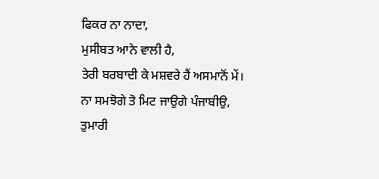ਫਿਕਰ ਨਾ ਨਾਦਾ,
ਮੁਸੀਬਤ ਆਨੇ ਵਾਲੀ ਹੈ,
ਤੇਰੀ ਬਰਬਾਦੀ ਕੇ ਮਸ਼ਵਰੇ ਹੈਂ ਅਸਮਾਨੋਂ ਮੇਂ।
ਨਾ ਸਮਝੋਗੇ ਤੋ ਮਿਟ ਜਾਉਗੇ ਪੰਜਾਬੀਉ,
ਤੁਮਾਰੀ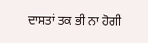ਦਾਸਤਾਂ ਤਕ ਭੀ ਨਾ ਹੋਗੀ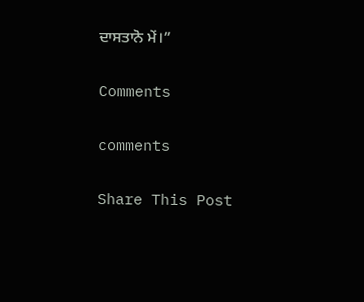ਦਾਸਤਾਨੋ ਮੇਂ।”

Comments

comments

Share This Post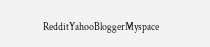RedditYahooBloggerMyspace